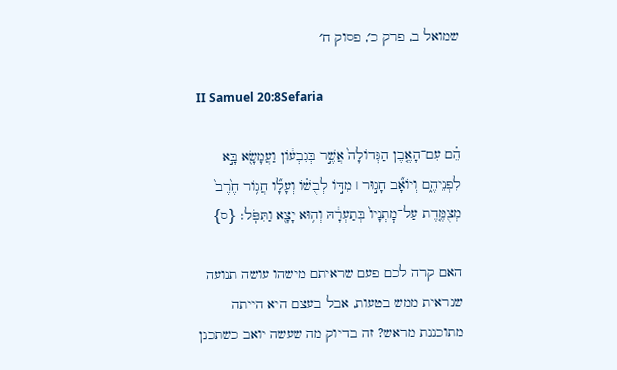שמואל ב, פרק כ׳, פסוק ח׳

II Samuel 20:8Sefaria

הֵ֗ם עִם־הָאֶ֤בֶן הַגְּדוֹלָה֙ אֲשֶׁ֣ר בְּגִבְע֔וֹן וַעֲמָשָׂ֖א בָּ֣א לִפְנֵיהֶ֑ם וְיוֹאָ֞ב חָג֣וּר ׀ מִדּ֣וֹ לְבֻשׁ֗וֹ וְעָלָ֞ו חֲג֥וֹר חֶ֙רֶב֙ מְצֻמֶּ֤דֶת עַל־מׇתְנָיו֙ בְּתַעְרָ֔הּ וְה֥וּא יָצָ֖א וַתִּפֹּֽל׃ {ס}

האם קרה לכם פעם שראיתם מישהו עושה תנועה שנראית ממש בטעות, אבל בעצם היא הייתה מתוכננת מראש? זה בדיוק מה שעשה יואב כשתכנן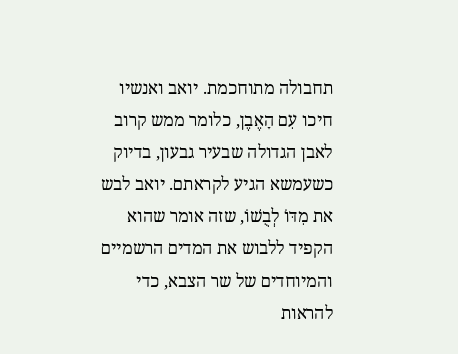תחבולה מתוחכמת. יואב ואנשיו חיכו עִם הָאֶבֶן, כלומר ממש קרוב לאבן הגדולה שבעיר גבעון, בדיוק כשעמשא הגיע לקראתם. יואב לבש את מִדּוֹ לְבֻשׁוֹ, שזה אומר שהוא הקפיד ללבוש את המדים הרשמיים והמיוחדים של שר הצבא, כדי להראות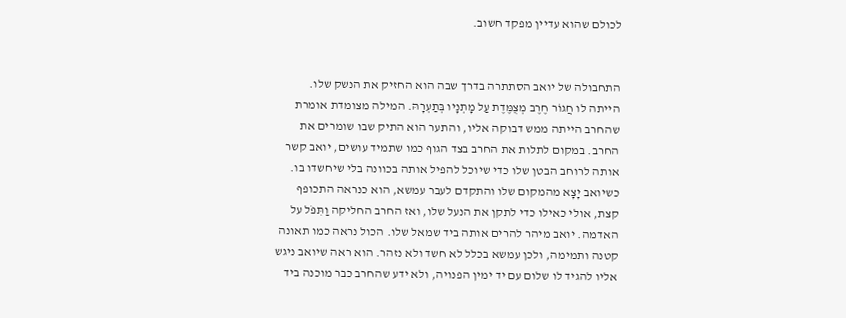לכולם שהוא עדיין מפקד חשוב.


התחבולה של יואב הסתתרה בדרך שבה הוא החזיק את הנשק שלו. הייתה לו חֲגוֹר חֶרֶב מְצֻמֶּדֶת עַל מָתְנָיו בְּתַעְרָהּ. המילה מצומדת אומרת שהחרב הייתה ממש דבוקה אליו, והתער הוא התיק שבו שומרים את החרב. במקום לתלות את החרב בצד הגוף כמו שתמיד עושים, יואב קשר אותה לרוחב הבטן שלו כדי שיוכל להפיל אותה בכוונה בלי שיחשדו בו. כשיואב יָצָא מהמקום שלו והתקדם לעבר עמשא, הוא כנראה התכופף קצת, אולי כאילו כדי לתקן את הנעל שלו, ואז החרב החליקה וַתִּפֹּל על האדמה. יואב מיהר להרים אותה ביד שמאל שלו. הכול נראה כמו תאונה קטנה ותמימה, ולכן עמשא בכלל לא חשד ולא נזהר. הוא ראה שיואב ניגש אליו להגיד לו שלום עם יד ימין הפנויה, ולא ידע שהחרב כבר מוכנה ביד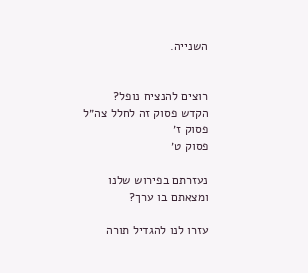השנייה.


רוצים להנציח נופל?
הקדש פסוק זה לחלל צה״ל
פסוק ז׳
פסוק ט׳

נעזרתם בפירוש שלנו ומצאתם בו ערך?

עזרו לנו להגדיל תורה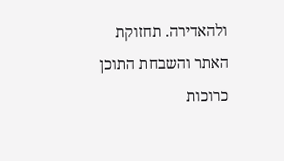ולהאדירה. תחזוקת האתר והשבחת התוכן כרוכות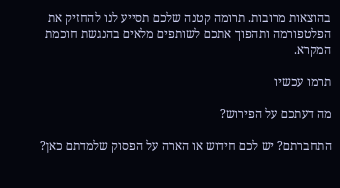בהוצאות מרובות. תרומה קטנה שלכם תסייע לנו להחזיק את הפלטפורמה ותהפוך אתכם לשותפים מלאים בהנגשת חוכמת המקרא.

תרמו עכשיו

מה דעתכם על הפירוש?

התחברתם? יש לכם חידוש או הארה על הפסוק שלמדתם כאן?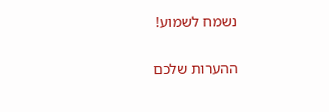נשמח לשמוע!

ההערות שלכם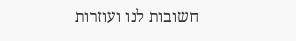חשובות לנו ועוזרות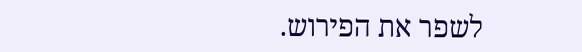לשפר את הפירוש.